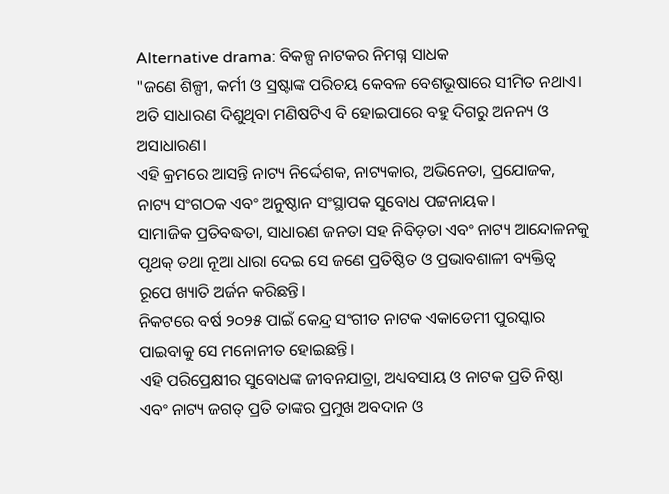Alternative drama: ବିକଳ୍ପ ନାଟକର ନିମଗ୍ନ ସାଧକ
"ଜଣେ ଶିଳ୍ପୀ, କର୍ମୀ ଓ ସ୍ରଷ୍ଟାଙ୍କ ପରିଚୟ କେବଳ ବେଶଭୂଷାରେ ସୀମିତ ନଥାଏ।
ଅତି ସାଧାରଣ ଦିଶୁଥିବା ମଣିଷଟିଏ ବି ହୋଇପାରେ ବହୁ ଦିଗରୁ ଅନନ୍ୟ ଓ ଅସାଧାରଣ।
ଏହି କ୍ରମରେ ଆସନ୍ତି ନାଟ୍ୟ ନିର୍ଦ୍ଦେଶକ, ନାଟ୍ୟକାର, ଅଭିନେତା, ପ୍ରଯୋଜକ, ନାଟ୍ୟ ସଂଗଠକ ଏବଂ ଅନୁଷ୍ଠାନ ସଂସ୍ଥାପକ ସୁବୋଧ ପଟ୍ଟନାୟକ।
ସାମାଜିକ ପ୍ରତିବଦ୍ଧତା, ସାଧାରଣ ଜନତା ସହ ନିବିଡ଼ତା ଏବଂ ନାଟ୍ୟ ଆନ୍ଦୋଳନକୁ ପୃଥକ୍ ତଥା ନୂଆ ଧାରା ଦେଇ ସେ ଜଣେ ପ୍ରତିଷ୍ଠିତ ଓ ପ୍ରଭାବଶାଳୀ ବ୍ୟକ୍ତିତ୍ବ ରୂପେ ଖ୍ୟାତି ଅର୍ଜନ କରିଛନ୍ତି।
ନିକଟରେ ବର୍ଷ ୨୦୨୫ ପାଇଁ କେନ୍ଦ୍ର ସଂଗୀତ ନାଟକ ଏକାଡେମୀ ପୁରସ୍କାର ପାଇବାକୁ ସେ ମନୋନୀତ ହୋଇଛନ୍ତି।
ଏହି ପରିପ୍ରେକ୍ଷୀର ସୁବୋଧଙ୍କ ଜୀବନଯାତ୍ରା, ଅଧ୍ୟବସାୟ ଓ ନାଟକ ପ୍ରତି ନିଷ୍ଠା ଏବଂ ନାଟ୍ୟ ଜଗତ୍ ପ୍ରତି ତାଙ୍କର ପ୍ରମୁଖ ଅବଦାନ ଓ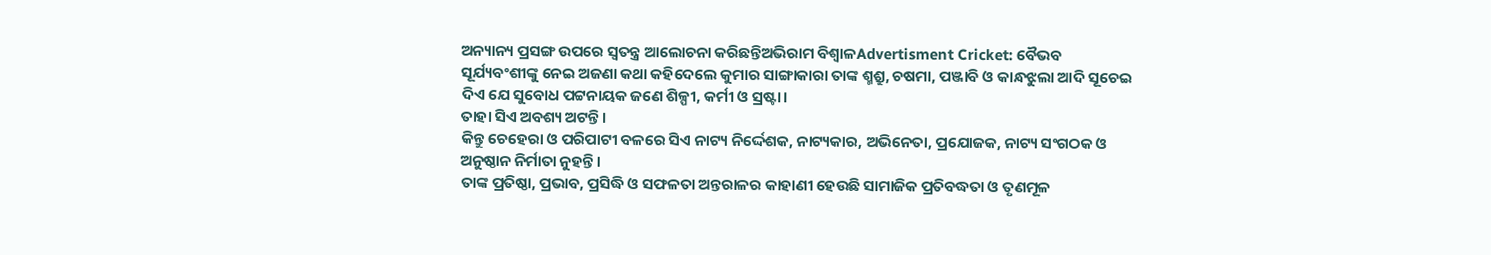ଅନ୍ୟାନ୍ୟ ପ୍ରସଙ୍ଗ ଉପରେ ସ୍ବତନ୍ତ୍ର ଆଲୋଚନା କରିଛନ୍ତିଅଭିରାମ ବିଶ୍ବାଳAdvertisment Cricket: ବୈଭବ ସୂର୍ଯ୍ୟବଂଶୀଙ୍କୁ ନେଇ ଅଜଣା କଥା କହିଦେଲେ କୁମାର ସାଙ୍ଗାକାରା ତାଙ୍କ ଶ୍ମଶ୍ରୁ, ଚଷମା, ପଞ୍ଜାବି ଓ କାନ୍ଧଝୁଲା ଆଦି ସୂଚେଇ ଦିଏ ଯେ ସୁବୋଧ ପଟ୍ଟନାୟକ ଜଣେ ଶିଳ୍ପୀ, କର୍ମୀ ଓ ସ୍ରଷ୍ଟା।
ତାହା ସିଏ ଅବଶ୍ୟ ଅଟନ୍ତି।
କିନ୍ତୁ ଚେହେରା ଓ ପରିପାଟୀ ବଳରେ ସିଏ ନାଟ୍ୟ ନିର୍ଦ୍ଦେଶକ, ନାଟ୍ୟକାର, ଅଭିନେତା, ପ୍ରଯୋଜକ, ନାଟ୍ୟ ସଂଗଠକ ଓ ଅନୁଷ୍ଠାନ ନିର୍ମାତା ନୁହନ୍ତି।
ତାଙ୍କ ପ୍ରତିଷ୍ଠା, ପ୍ରଭାବ, ପ୍ରସିଦ୍ଧି ଓ ସଫଳତା ଅନ୍ତରାଳର କାହାଣୀ ହେଉଛି ସାମାଜିକ ପ୍ରତିବଦ୍ଧତା ଓ ତୃଣମୂଳ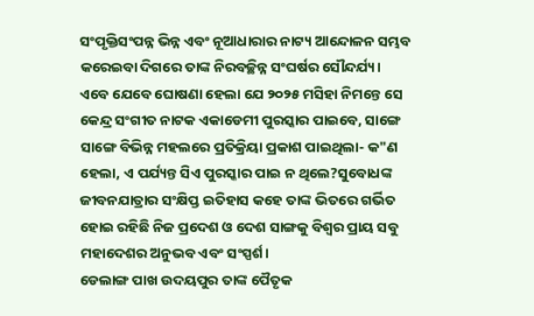ସଂପୃକ୍ତିସଂପନ୍ନ ଭିନ୍ନ ଏବଂ ନୂଆଧାରାର ନାଟ୍ୟ ଆନ୍ଦୋଳନ ସମ୍ଭବ କରେଇବା ଦିଗରେ ତାଙ୍କ ନିରବଚ୍ଛିନ୍ନ ସଂଘର୍ଷର ସୌନ୍ଦର୍ଯ୍ୟ।
ଏବେ ଯେବେ ଘୋଷଣା ହେଲା ଯେ ୨୦୨୫ ମସିହା ନିମନ୍ତେ ସେ କେନ୍ଦ୍ର ସଂଗୀତ ନାଟକ ଏକାଡେମୀ ପୁରସ୍କାର ପାଇବେ, ସାଙ୍ଗେ ସାଙ୍ଗେ ବିଭିନ୍ନ ମହଲରେ ପ୍ରତିକ୍ରିୟା ପ୍ରକାଶ ପାଇଥିଲା- କ"ଣ ହେଲା, ଏ ପର୍ଯ୍ୟନ୍ତ ସିଏ ପୁରସ୍କାର ପାଇ ନ ଥିଲେ?ସୁବୋଧଙ୍କ ଜୀବନଯାତ୍ରାର ସଂକ୍ଷିପ୍ତ ଇତିହାସ କହେ ତାଙ୍କ ଭିତରେ ଗର୍ଭିତ ହୋଇ ରହିଛି ନିଜ ପ୍ରଦେଶ ଓ ଦେଶ ସାଙ୍ଗକୁ ବିଶ୍ବର ପ୍ରାୟ ସବୁ ମହାଦେଶର ଅନୁଭବ ଏବଂ ସଂସ୍ପର୍ଶ।
ଡେଲାଙ୍ଗ ପାଖ ଉଦୟପୁର ତାଙ୍କ ପୈତୃକ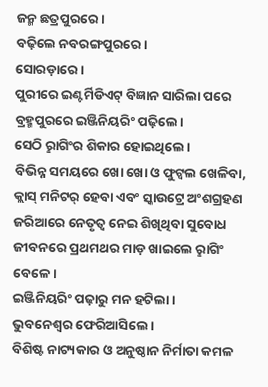ଜନ୍ମ ଛତ୍ରପୁରରେ।
ବଢ଼ିଲେ ନବରଙ୍ଗପୁରରେ।
ସୋରଡ଼ାରେ।
ପୁରୀରେ ଇଣ୍ଟର୍ମିଡିଏଟ୍ ବିଜ୍ଞାନ ସାରିଲା ପରେ ବ୍ରହ୍ମପୁରରେ ଇଞ୍ଜିନିୟରିଂ ପଢ଼ିଲେ।
ସେଠି ରୢାଗିଂର ଶିକାର ହୋଇଥିଲେ।
ବିଭିନ୍ନ ସମୟରେ ଖୋ ଖୋ ଓ ଫୁଟ୍ବଲ ଖେଳିବା, କ୍ଲାସ୍ ମନିଟର୍ ହେବା ଏବଂ ସ୍କାଉଟ୍ରେ ଅଂଶଗ୍ରହଣ ଜରିଆରେ ନେତୃତ୍ବ ନେଇ ଶିଖିଥିବା ସୁବୋଧ ଜୀବନରେ ପ୍ରଥମଥର ମାଡ଼ ଖାଇଲେ ରୢାଗିଂ ବେଳେ।
ଇଞ୍ଜିନିୟରିଂ ପଢ଼ାରୁ ମନ ହଟିଲା।
ଭୁବନେଶ୍ବର ଫେରିଆସିଲେ।
ବିଶିଷ୍ଟ ନାଟ୍ୟକାର ଓ ଅନୁଷ୍ଠାନ ନିର୍ମାତା କମଳ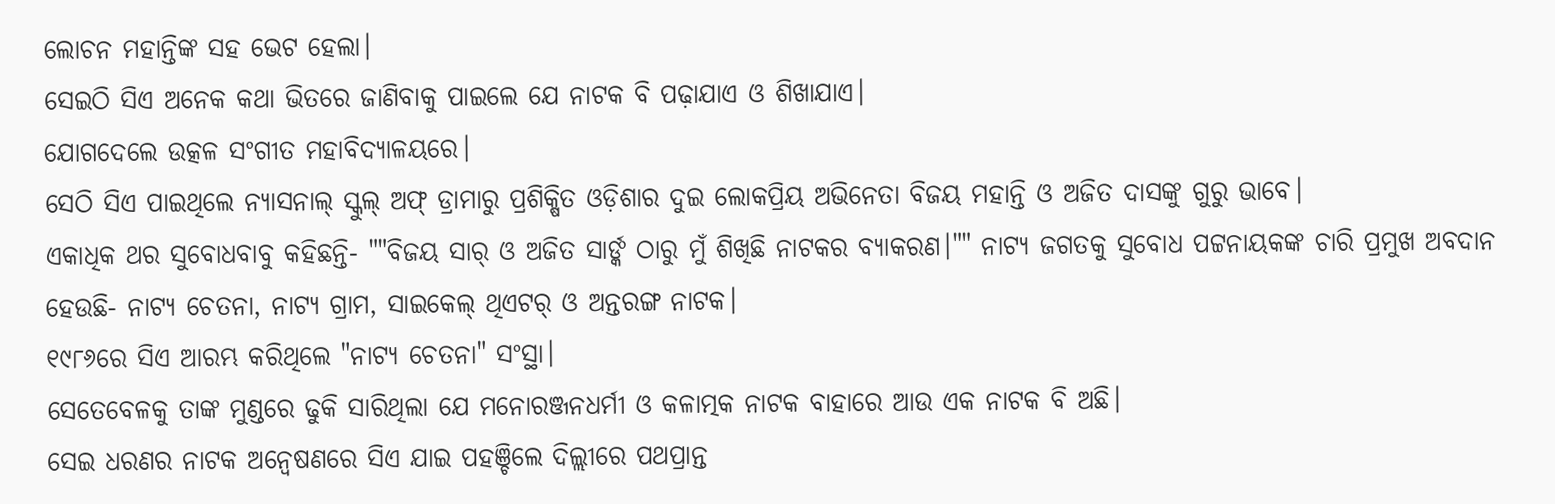ଲୋଚନ ମହାନ୍ତିଙ୍କ ସହ ଭେଟ ହେଲା।
ସେଇଠି ସିଏ ଅନେକ କଥା ଭିତରେ ଜାଣିବାକୁ ପାଇଲେ ଯେ ନାଟକ ବି ପଢ଼ାଯାଏ ଓ ଶିଖାଯାଏ।
ଯୋଗଦେଲେ ଉତ୍କଳ ସଂଗୀତ ମହାବିଦ୍ୟାଳୟରେ।
ସେଠି ସିଏ ପାଇଥିଲେ ନ୍ୟାସନାଲ୍ ସ୍କୁଲ୍ ଅଫ୍ ଡ୍ରାମାରୁ ପ୍ରଶିକ୍ଷିତ ଓଡ଼ିଶାର ଦୁଇ ଲୋକପ୍ରିୟ ଅଭିନେତା ବିଜୟ ମହାନ୍ତି ଓ ଅଜିତ ଦାସଙ୍କୁ ଗୁରୁ ଭାବେ।
ଏକାଧିକ ଥର ସୁବୋଧବାବୁ କହିଛନ୍ତି- ""ବିଜୟ ସାର୍ ଓ ଅଜିତ ସାର୍ଙ୍କ ଠାରୁ ମୁଁ ଶିଖିଛି ନାଟକର ବ୍ୟାକରଣ।"" ନାଟ୍ୟ ଜଗତକୁ ସୁବୋଧ ପଟ୍ଟନାୟକଙ୍କ ଚାରି ପ୍ରମୁଖ ଅବଦାନ ହେଉଛି- ନାଟ୍ୟ ଚେତନା, ନାଟ୍ୟ ଗ୍ରାମ, ସାଇକେଲ୍ ଥିଏଟର୍ ଓ ଅନ୍ତରଙ୍ଗ ନାଟକ।
୧୯୮୬ରେ ସିଏ ଆରମ୍ଭ କରିଥିଲେ "ନାଟ୍ୟ ଚେତନା" ସଂସ୍ଥା।
ସେତେବେଳକୁ ତାଙ୍କ ମୁଣ୍ଡରେ ଢୁକି ସାରିଥିଲା ଯେ ମନୋରଞ୍ଜନଧର୍ମୀ ଓ କଳାତ୍ମକ ନାଟକ ବାହାରେ ଆଉ ଏକ ନାଟକ ବି ଅଛି।
ସେଇ ଧରଣର ନାଟକ ଅନ୍ବେଷଣରେ ସିଏ ଯାଇ ପହଞ୍ଚିଲେ ଦିଲ୍ଲୀରେ ପଥପ୍ରାନ୍ତ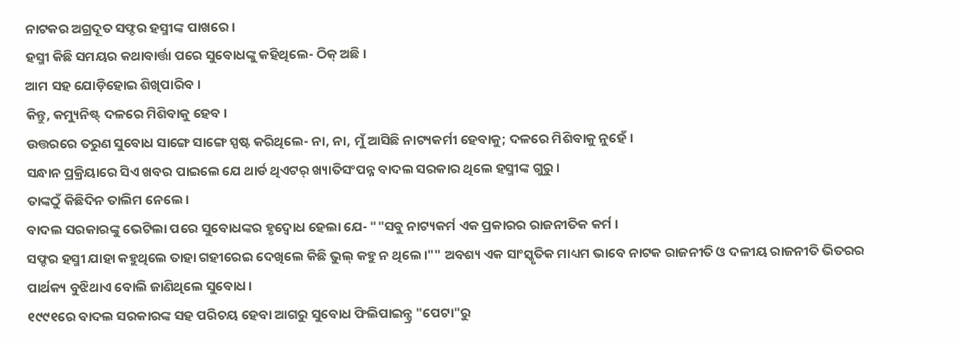ନାଟକର ଅଗ୍ରଦୂତ ସଫ୍ଦର ହସ୍ମୀଙ୍କ ପାଖରେ।
ହସ୍ମୀ କିଛି ସମୟର କଥାବାର୍ତ୍ତା ପରେ ସୁବୋଧଙ୍କୁ କହିଥିଲେ- ଠିକ୍ ଅଛି।
ଆମ ସହ ଯୋଡ଼ିହୋଇ ଶିଖିପାରିବ।
କିନ୍ତୁ, କମ୍ୟୁନିଷ୍ଟ୍ ଦଳରେ ମିଶିବାକୁ ହେବ।
ଉତ୍ତରରେ ତରୁଣ ସୁବୋଧ ସାଙ୍ଗେ ସାଙ୍ଗେ ସ୍ପଷ୍ଟ କରିଥିଲେ- ନା, ନା, ମୁଁ ଆସିଛି ନାଟ୍ୟକର୍ମୀ ହେବାକୁ; ଦଳରେ ମିଶିବାକୁ ନୁହେଁ।
ସନ୍ଧାନ ପ୍ରକ୍ରିୟାରେ ସିଏ ଖବର ପାଇଲେ ଯେ ଥାର୍ଡ ଥିଏଟର୍ ଖ୍ୟାତିସଂପନ୍ନ ବାଦଲ ସରକାର ଥିଲେ ହସ୍ମୀଙ୍କ ଗୁରୁ।
ତାଙ୍କଠୁଁ କିଛିଦିନ ତାଲିମ ନେଲେ।
ବାଦଲ ସରକାରଙ୍କୁ ଭେଟିଲା ପରେ ସୁବୋଧଙ୍କର ହୃଦ୍ବୋଧ ହେଲା ଯେ- ""ସବୁ ନାଟ୍ୟକର୍ମ ଏକ ପ୍ରକାରର ରାଜନୀତିକ କର୍ମ।
ସଫ୍ଦର ହସ୍ମୀ ଯାହା କହୁଥିଲେ ତାହା ଗହୀରେଇ ଦେଖିଲେ କିଛି ଭୁଲ୍ କହୁ ନ ଥିଲେ।"" ଅବଶ୍ୟ ଏକ ସାଂସ୍କୃତିକ ମାଧ୍ୟମ ଭାବେ ନାଟକ ରାଜନୀତି ଓ ଦଳୀୟ ରାଜନୀତି ଭିତରର ପାର୍ଥକ୍ୟ ବୁଝିଥାଏ ବୋଲି ଜାଣିଥିଲେ ସୁବୋଧ।
୧୯୯୧ରେ ବାଦଲ ସରକାରଙ୍କ ସହ ପରିଚୟ ହେବା ଆଗରୁ ସୁବୋଧ ଫିଲିପାଇନ୍ସ୍ର "ପେଟା"ରୁ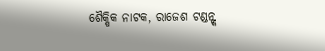ଶୈକ୍ଷିକ ନାଟକ, ରାଜେଶ ଟଣ୍ଡନ୍ଙ୍କ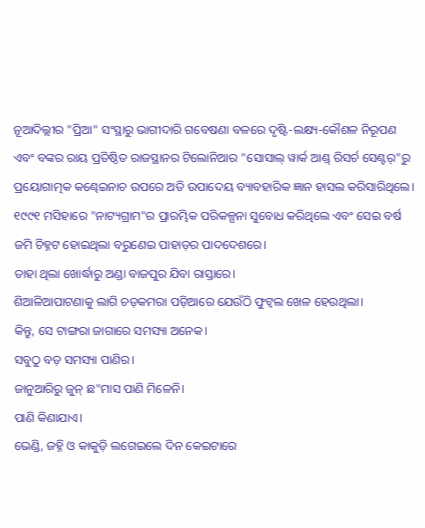ନୂଆଦିଲ୍ଲୀର "ପ୍ରିଆ" ସଂସ୍ଥାରୁ ଭାଗୀଦାରି ଗବେଷଣା ବଳରେ ଦୃଷ୍ଟି-ଲକ୍ଷ୍ୟ-କୌଶଳ ନିରୂପଣ ଏବଂ ବଙ୍କର ରାୟ ପ୍ରତିଷ୍ଠିତ ରାଜସ୍ଥାନର ଟିଲୋନିଆର "ସୋସାଲ୍ ୱାର୍କ ଆଣ୍ଡ୍ ରିସର୍ଚ ସେଣ୍ଟର୍"ରୁ ପ୍ରୟୋଗାତ୍ମକ କଣ୍ଢେଇନାଚ ଉପରେ ଅତି ଉପାଦେୟ ବ୍ୟାବହାରିକ ଜ୍ଞାନ ହାସଲ କରିସାରିଥିଲେ।
୧୯୯୧ ମସିହାରେ "ନାଟ୍ୟଗ୍ରାମ"ର ପ୍ରାରମ୍ଭିକ ପରିକଳ୍ପନା ସୁବୋଧ କରିଥିଲେ ଏବଂ ସେଇ ବର୍ଷ ଜମି ଚିହ୍ନଟ ହୋଇଥିଲା ବରୁଣେଇ ପାହାଡ଼ର ପାଦଦେଶରେ।
ତାହା ଥିଲା ଖୋର୍ଦ୍ଧାରୁ ଅଣ୍ଡା ବାଜପୁର ଯିବା ରାସ୍ତାରେ।
ଶିଆଳିଆପାଟଣାକୁ ଲାଗି ଚଡ଼କମରା ପଡ଼ିଆରେ ଯେଉଁଠି ଫୁଟ୍ବଲ ଖେଳ ହେଉଥିଲା।
କିନ୍ତୁ, ସେ ଟାଙ୍ଗରା ଜାଗାରେ ସମସ୍ୟା ଅନେକ।
ସବୁଠୁ ବଡ଼ ସମସ୍ୟା ପାଣିର।
ଜାନୁଆରିରୁ ଜୁନ୍ ଛ"ମାସ ପାଣି ମିଳେନି।
ପାଣି କିଣାଯାଏ।
ଭେଣ୍ଡି, ଜହ୍ନି ଓ କାକୁଡ଼ି ଲଗେଇଲେ ଦିନ କେଇଟାରେ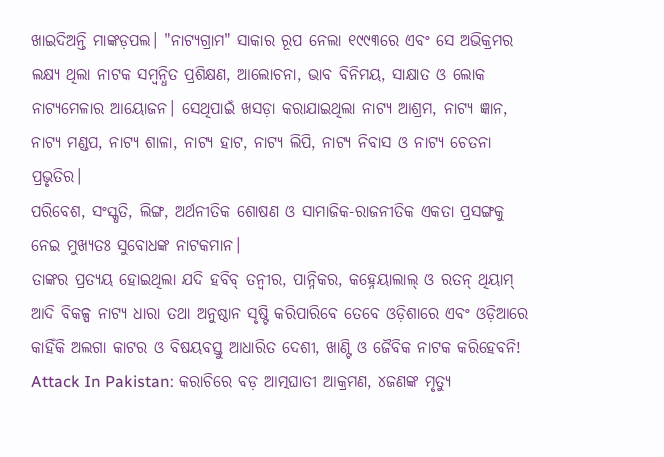ଖାଇଦିଅନ୍ତି ମାଙ୍କଡ଼ପଲ। "ନାଟ୍ୟଗ୍ରାମ" ସାକାର ରୂପ ନେଲା ୧୯୯୩ରେ ଏବଂ ସେ ଅଭିକ୍ରମର ଲକ୍ଷ୍ୟ ଥିଲା ନାଟକ ସମ୍ବନ୍ଧିତ ପ୍ରଶିକ୍ଷଣ, ଆଲୋଚନା, ଭାବ ବିନିମୟ, ସାକ୍ଷାତ ଓ ଲୋକ ନାଟ୍ୟମେଳାର ଆୟୋଜନ। ସେଥିପାଇଁ ଖସଡ଼ା କରାଯାଇଥିଲା ନାଟ୍ୟ ଆଶ୍ରମ, ନାଟ୍ୟ ଜ୍ଞାନ, ନାଟ୍ୟ ମଣ୍ଡପ, ନାଟ୍ୟ ଶାଳା, ନାଟ୍ୟ ହାଟ, ନାଟ୍ୟ ଲିପି, ନାଟ୍ୟ ନିବାସ ଓ ନାଟ୍ୟ ଚେତନା ପ୍ରଭୃତିର।
ପରିବେଶ, ସଂସ୍କୃତି, ଲିଙ୍ଗ, ଅର୍ଥନୀତିକ ଶୋଷଣ ଓ ସାମାଜିକ-ରାଜନୀତିକ ଏକତା ପ୍ରସଙ୍ଗକୁ ନେଇ ମୁଖ୍ୟତଃ ସୁବୋଧଙ୍କ ନାଟକମାନ।
ତାଙ୍କର ପ୍ରତ୍ୟୟ ହୋଇଥିଲା ଯଦି ହବିବ୍ ତନ୍ବୀର, ପାନ୍ନିକର, କହ୍ନେୟାଲାଲ୍ ଓ ରତନ୍ ଥିୟାମ୍ ଆଦି ବିକଳ୍ପ ନାଟ୍ୟ ଧାରା ତଥା ଅନୁଷ୍ଠାନ ସୃଷ୍ଟି କରିପାରିବେ ତେବେ ଓଡ଼ିଶାରେ ଏବଂ ଓଡ଼ିଆରେ କାହିଁକି ଅଲଗା କାଟର ଓ ବିଷୟବସ୍ତୁ ଆଧାରିତ ଦେଶୀ, ଖାଣ୍ଟି ଓ ଜୈବିକ ନାଟକ କରିହେବନି!
Attack In Pakistan: କରାଚିରେ ବଡ଼ ଆତ୍ମଘାତୀ ଆକ୍ରମଣ, ୪ଜଣଙ୍କ ମୃତ୍ୟୁ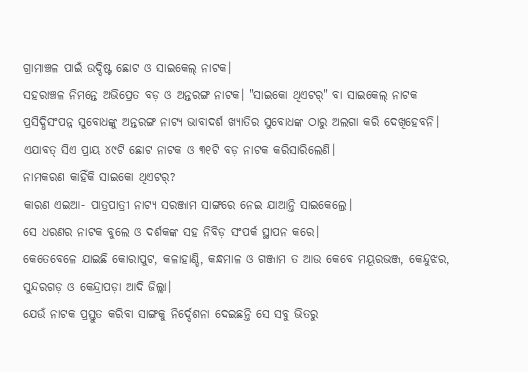ଗ୍ରାମାଞ୍ଚଳ ପାଇଁ ଉଦ୍ଦିଷ୍ଟ ଛୋଟ ଓ ସାଇକେଲ୍ ନାଟକ।
ସହରାଞ୍ଚଳ ନିମନ୍ତେ ଅଭିପ୍ରେତ ବଡ଼ ଓ ଅନ୍ତରଙ୍ଗ ନାଟକ। "ସାଇକୋ ଥିଏଟର୍" ବା ସାଇକେଲ୍ ନାଟକ ପ୍ରସିଦ୍ଧିସଂପନ୍ନ ସୁବୋଧଙ୍କୁ ଅନ୍ତରଙ୍ଗ ନାଟ୍ୟ ଭାବାଦର୍ଶ ଖ୍ୟାତିର ସୁବୋଧଙ୍କ ଠାରୁ ଅଲଗା କରି ଦେଖିହେବନି।
ଏଯାବତ୍ ସିଏ ପ୍ରାୟ ୪୯ଟି ଛୋଟ ନାଟକ ଓ ୩୧ଟି ବଡ଼ ନାଟକ କରିସାରିଲେଣି।
ନାମକରଣ କାହିଁକି ସାଇକୋ ଥିଏଟର୍?
କାରଣ ଏଇଆ- ପାତ୍ରପାତ୍ରୀ ନାଟ୍ୟ ସରଞ୍ଜାମ ସାଙ୍ଗରେ ନେଇ ଯାଆନ୍ତି ସାଇକେଲ୍ରେ।
ସେ ଧରଣର ନାଟକ ବୁଲେ ଓ ଦର୍ଶକଙ୍କ ସହ ନିବିଡ଼ ସଂପର୍କ ସ୍ଥାପନ କରେ।
କେତେବେଳେ ଯାଇଛି କୋରାପୁଟ, କଳାହାଣ୍ଡି, କନ୍ଧମାଳ ଓ ଗଞ୍ଜାମ ତ ଆଉ କେବେ ମୟୂରଭଞ୍ଜ, କେନ୍ଦୁଝର, ସୁନ୍ଦରଗଡ଼ ଓ କେନ୍ଦ୍ରାପଡ଼ା ଆଦି ଜିଲ୍ଲା।
ଯେଉଁ ନାଟକ ପ୍ରସ୍ତୁତ କରିବା ସାଙ୍ଗକୁ ନିର୍ଦ୍ଦେଶନା ଦେଇଛନ୍ତି ସେ ସବୁ ଭିତରୁ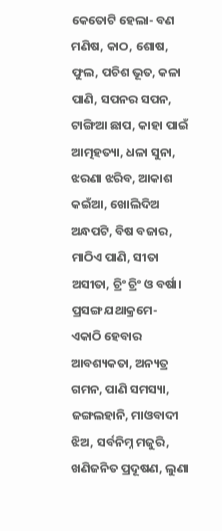କେତୋଟି ହେଲା- ବଣ ମଣିଷ, କାଠ, ଶୋଷ, ଫୁଲ, ପଚିଶ ଭୂତ, କଳା ପାଣି, ସପନର ସପନ, ଟାଙ୍ଗିଆ ଛାପ, କାହା ପାଇଁ ଆତ୍ମହତ୍ୟା, ଧଳା ସୁନା, ଝରଣା ଝରିବ, ଆକାଶ କଇଁଆ, ଖୋଲିଦିଅ ଅନ୍ଧପଟି, ବିଷ ବଜାର, ମାଠିଏ ପାଣି, ସୀତା ଅସୀତା, ଚ୍ରିଂ ଚ୍ରିଂ ଓ ବର୍ଷା।
ପ୍ରସଙ୍ଗ ଯଥାକ୍ରମେ- ଏକାଠି ହେବାର ଆବଶ୍ୟକତା, ଅନ୍ୟତ୍ର ଗମନ, ପାଣି ସମସ୍ୟା, ଜଙ୍ଗଲହାନି, ମାଓବାଦୀ ଝିଅ, ସର୍ବନିମ୍ନ ମଜୁରି, ଖଣିଜନିତ ପ୍ରଦୂଷଣ, ଲୁଣା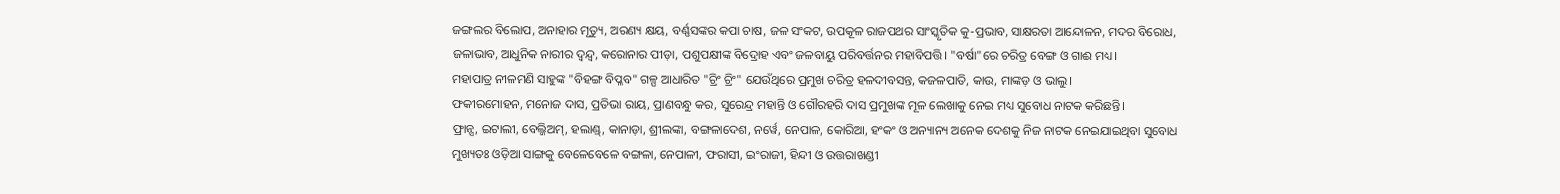ଜଙ୍ଗଲର ବିଲୋପ, ଅନାହାର ମୃତ୍ୟୁ, ଅରଣ୍ୟ କ୍ଷୟ, ବର୍ଣ୍ଣସଙ୍କର କପା ଚାଷ, ଜଳ ସଂକଟ, ଉପକୂଳ ରାଜପଥର ସାଂସ୍କୃତିକ କୁ-ପ୍ରଭାବ, ସାକ୍ଷରତା ଆନ୍ଦୋଳନ, ମଦର ବିରୋଧ, ଜଳାଭାବ, ଆଧୁନିକ ନାରୀର ଦ୍ବନ୍ଦ୍ବ, କରୋନାର ପୀଡ଼ା, ପଶୁପକ୍ଷୀଙ୍କ ବିଦ୍ରୋହ ଏବଂ ଜଳବାୟୁ ପରିବର୍ତ୍ତନର ମହାବିପତ୍ତି। "ବର୍ଷା"ରେ ଚରିତ୍ର ବେଙ୍ଗ ଓ ଗାଈ ମଧ୍ୟ।
ମହାପାତ୍ର ନୀଳମଣି ସାହୁଙ୍କ "ବିହଙ୍ଗ ବିପ୍ଳବ" ଗଳ୍ପ ଆଧାରିତ "ଚ୍ରିଂ ଚ୍ରିଂ" ଯେଉଁଥିରେ ପ୍ରମୁଖ ଚରିତ୍ର ହଳଦୀବସନ୍ତ, କଜଳପାତି, କାଉ, ମାଙ୍କଡ଼ ଓ ଭାଲୁ।
ଫକୀରମୋହନ, ମନୋଜ ଦାସ, ପ୍ରତିଭା ରାୟ, ପ୍ରାଣବନ୍ଧୁ କର, ସୁରେନ୍ଦ୍ର ମହାନ୍ତି ଓ ଗୌରହରି ଦାସ ପ୍ରମୁଖଙ୍କ ମୂଳ ଲେଖାକୁ ନେଇ ମଧ୍ୟ ସୁବୋଧ ନାଟକ କରିଛନ୍ତି।
ଫ୍ରାନ୍ସ, ଇଟାଲୀ, ବେଲ୍ଜିଅମ୍, ହଲାଣ୍ଡ୍, କାନାଡ଼ା, ଶ୍ରୀଲଙ୍କା, ବଙ୍ଗଳାଦେଶ, ନର୍ୱେ, ନେପାଳ, କୋରିଆ, ହଂକଂ ଓ ଅନ୍ୟାନ୍ୟ ଅନେକ ଦେଶକୁ ନିଜ ନାଟକ ନେଇଯାଇଥିବା ସୁବୋଧ ମୁଖ୍ୟତଃ ଓଡ଼ିଆ ସାଙ୍ଗକୁ ବେଳେବେଳେ ବଙ୍ଗଳା, ନେପାଳୀ, ଫରାସୀ, ଇଂରାଜୀ, ହିନ୍ଦୀ ଓ ଉତ୍ତରାଖଣ୍ଡୀ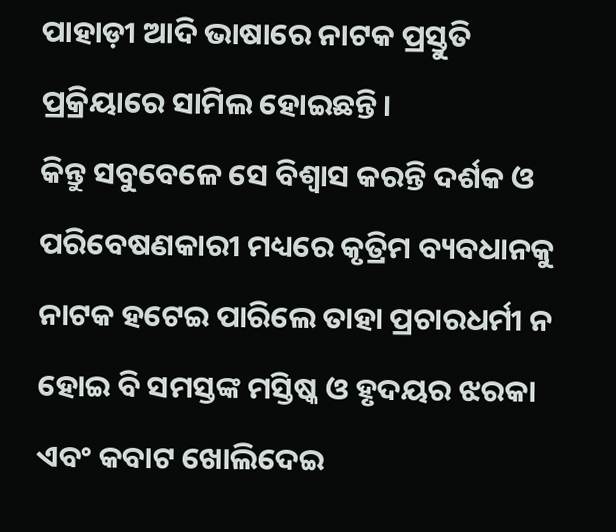ପାହାଡ଼ୀ ଆଦି ଭାଷାରେ ନାଟକ ପ୍ରସ୍ତୁତି ପ୍ରକ୍ରିୟାରେ ସାମିଲ ହୋଇଛନ୍ତି।
କିନ୍ତୁ ସବୁବେଳେ ସେ ବିଶ୍ବାସ କରନ୍ତି ଦର୍ଶକ ଓ ପରିବେଷଣକାରୀ ମଧ୍ୟରେ କୃତ୍ରିମ ବ୍ୟବଧାନକୁ ନାଟକ ହଟେଇ ପାରିଲେ ତାହା ପ୍ରଚାରଧର୍ମୀ ନ ହୋଇ ବି ସମସ୍ତଙ୍କ ମସ୍ତିଷ୍କ ଓ ହୃଦୟର ଝରକା ଏବଂ କବାଟ ଖୋଲିଦେଇ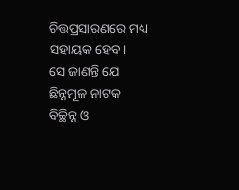ଚିତ୍ତପ୍ରସାରଣରେ ମଧ୍ୟ ସହାୟକ ହେବ।
ସେ ଜାଣନ୍ତି ଯେ ଛିନ୍ନମୂଳ ନାଟକ ବିଚ୍ଛିନ୍ନ ଓ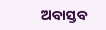ଅବାସ୍ତବ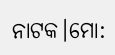ନାଟକ।ମୋ: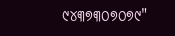୯୪୩୭୩୦୭୦୭୯"